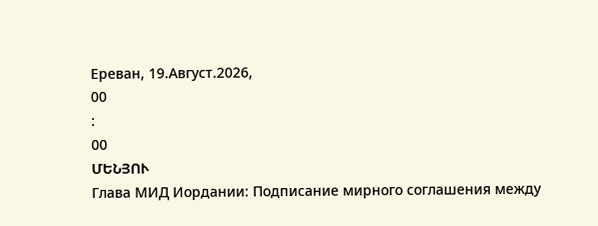Ереван, 19.Август.2026,
00
:
00
ՄԵՆՅՈՒ
Глава МИД Иордании: Подписание мирного соглашения между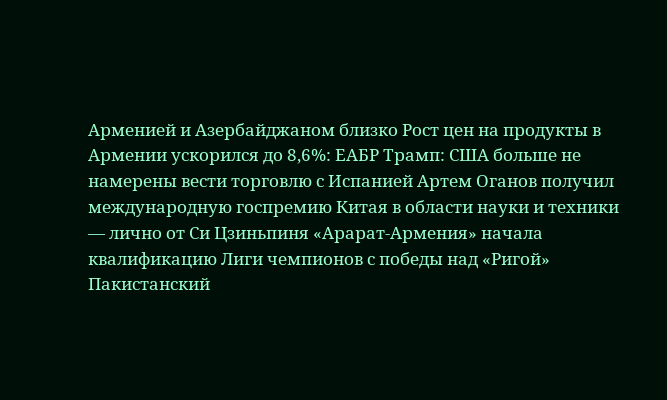Арменией и Азербайджаном близко Рост цен на продукты в Армении ускорился до 8,6%: ЕАБР Трамп: США больше не намерены вести торговлю с Испанией Артем Оганов получил международную госпремию Китая в области науки и техники — лично от Си Цзиньпиня «Арарат‑Армения» начала квалификацию Лиги чемпионов с победы над «Ригой» Пакистанский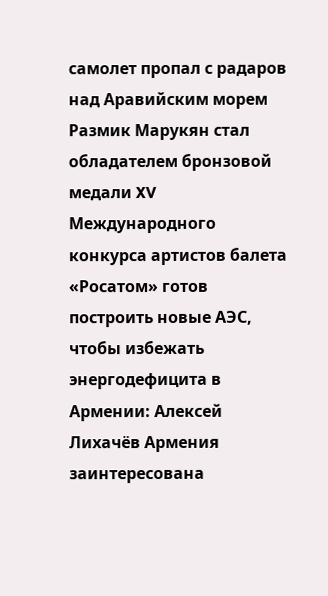самолет пропал с радаров над Аравийским морем Размик Марукян стал обладателем бронзовой медали XV Международного конкурса артистов балета «Росатом» готов построить новые АЭС, чтобы избежать энергодефицита в Армении: Алексей Лихачёв Армения заинтересована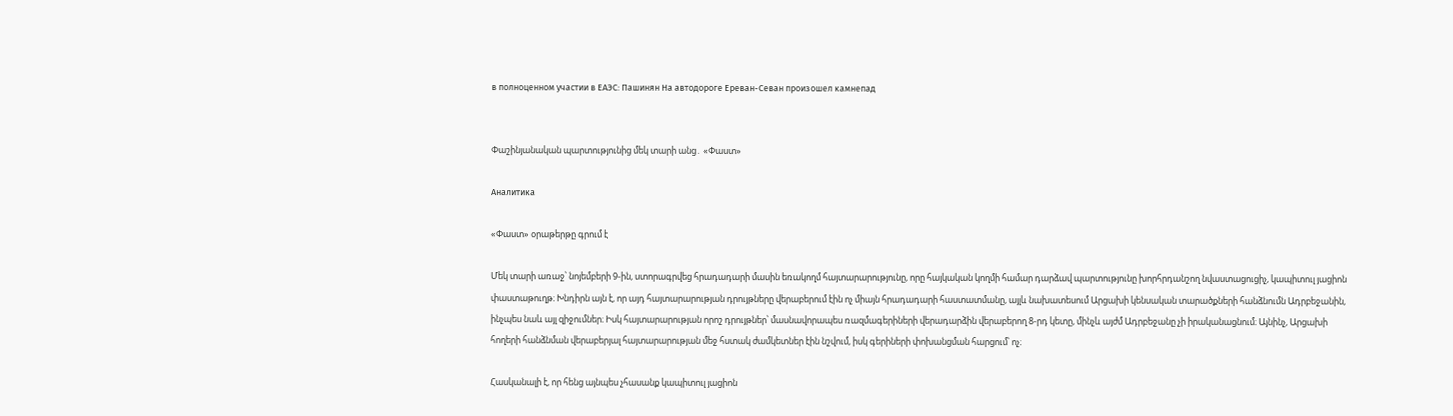в полноценном участии в ЕАЭС: Пашинян На автодороге Ереван-Севан произошел камнепад


Փաշինյանական պարտությունից մեկ տարի անց․ «Փաստ»

Аналитика

«Փաստ» օրաթերթը գրում է

Մեկ տարի առաջ՝ նոյեմբերի 9-ին, ստորագրվեց հրադադարի մասին եռակողմ հայտարարությունը, որը հայկական կողմի համար դարձավ պարտությունը խորհրդանշող նվաստացուցիչ, կապիտուլ յացիոն փաստաթուղթ։ Խնդիրն այն է, որ այդ հայտարարության դրույթները վերաբերում էին ոչ միայն հրադադարի հաստատմանը, այլև նախատեսում Արցախի կենսական տարածքների հանձնումն Ադրբեջանին, ինչպես նաև այլ զիջումներ։ Իսկ հայտարարության որոշ դրույթներ՝ մասնավորապես ռազմագերիների վերադարձին վերաբերող 8-րդ կետը, մինչև այժմ Ադրբեջանը չի իրականացնում։ Այնինչ, Արցախի հողերի հանձնման վերաբերյալ հայտարարության մեջ հստակ ժամկետներ էին նշվում, իսկ գերիների փոխանցման հարցում՝ ոչ։

Հասկանալի է, որ հենց այնպես չհասանք կապիտուլ յացիոն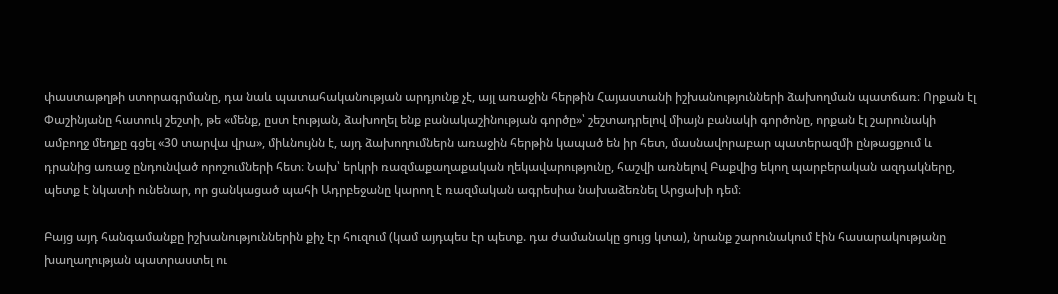փաստաթղթի ստորագրմանը, դա նաև պատահականության արդյունք չէ, այլ առաջին հերթին Հայաստանի իշխանությունների ձախողման պատճառ։ Որքան էլ Փաշինյանը հատուկ շեշտի, թե «մենք, ըստ էության, ձախողել ենք բանակաշինության գործը»՝ շեշտադրելով միայն բանակի գործոնը, որքան էլ շարունակի ամբողջ մեղքը գցել «30 տարվա վրա», միևնույնն է, այդ ձախողումներն առաջին հերթին կապած են իր հետ, մասնավորաբար պատերազմի ընթացքում և դրանից առաջ ընդունված որոշումների հետ։ Նախ՝ երկրի ռազմաքաղաքական ղեկավարությունը, հաշվի առնելով Բաքվից եկող պարբերական ազդակները, պետք է նկատի ունենար, որ ցանկացած պահի Ադրբեջանը կարող է ռազմական ագրեսիա նախաձեռնել Արցախի դեմ։

Բայց այդ հանգամանքը իշխանություններին քիչ էր հուզում (կամ այդպես էր պետք. դա ժամանակը ցույց կտա), նրանք շարունակում էին հասարակությանը խաղաղության պատրաստել ու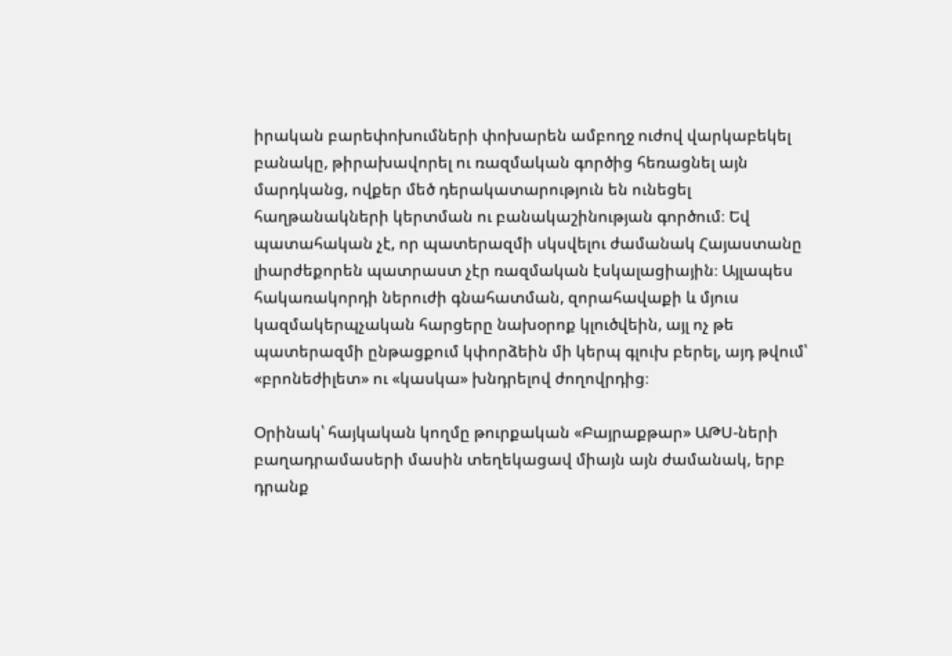իրական բարեփոխումների փոխարեն ամբողջ ուժով վարկաբեկել բանակը, թիրախավորել ու ռազմական գործից հեռացնել այն մարդկանց, ովքեր մեծ դերակատարություն են ունեցել հաղթանակների կերտման ու բանակաշինության գործում։ Եվ պատահական չէ, որ պատերազմի սկսվելու ժամանակ Հայաստանը լիարժեքորեն պատրաստ չէր ռազմական էսկալացիային։ Այլապես հակառակորդի ներուժի գնահատման, զորահավաքի և մյուս կազմակերպչական հարցերը նախօրոք կլուծվեին, այլ ոչ թե պատերազմի ընթացքում կփորձեին մի կերպ գլուխ բերել, այդ թվում՝ «բրոնեժիլետ» ու «կասկա» խնդրելով ժողովրդից։

Օրինակ՝ հայկական կողմը թուրքական «Բայրաքթար» ԱԹՍ-ների բաղադրամասերի մասին տեղեկացավ միայն այն ժամանակ, երբ դրանք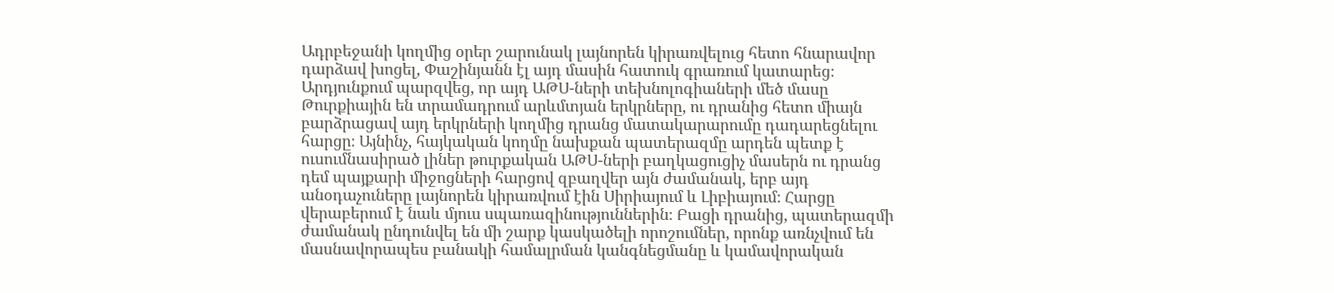Ադրբեջանի կողմից օրեր շարունակ լայնորեն կիրառվելուց հետո հնարավոր դարձավ խոցել, Փաշինյանն էլ այդ մասին հատուկ գրառում կատարեց։ Արդյունքում պարզվեց, որ այդ ԱԹՍ-ների տեխնոլոգիաների մեծ մասը Թուրքիային են տրամադրում արևմտյան երկրները, ու դրանից հետո միայն բարձրացավ այդ երկրների կողմից դրանց մատակարարումը դադարեցնելու հարցը։ Այնինչ, հայկական կողմը նախքան պատերազմը արդեն պետք է ուսումնասիրած լիներ թուրքական ԱԹՍ-ների բաղկացուցիչ մասերն ու դրանց դեմ պայքարի միջոցների հարցով զբաղվեր այն ժամանակ, երբ այդ անօդաչուները լայնորեն կիրառվում էին Սիրիայում և Լիբիայում։ Հարցը վերաբերում է նաև մյուս սպառազինություններին։ Բացի դրանից, պատերազմի ժամանակ ընդունվել են մի շարք կասկածելի որոշումներ, որոնք առնչվում են մասնավորապես բանակի համալրման կանգնեցմանը և կամավորական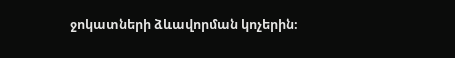ջոկատների ձևավորման կոչերին։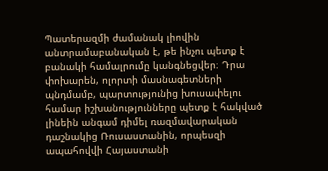Պատերազմի ժամանակ լիովին անտրամաբանական է, թե ինչու պետք է բանակի համալրումը կանգնեցվեր։ Դրա փոխարեն, ոլորտի մասնագետների պնդմամբ, պարտությունից խուսափելու համար իշխանությունները պետք է հակված լինեին անգամ դիմել ռազմավարական դաշնակից Ռուսաստանին, որպեսզի ապահովվի Հայաստանի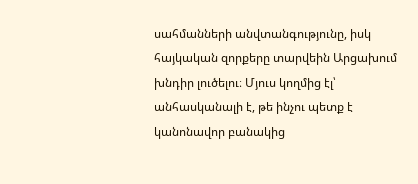սահմանների անվտանգությունը, իսկ հայկական զորքերը տարվեին Արցախում խնդիր լուծելու։ Մյուս կողմից էլ՝ անհասկանալի է, թե ինչու պետք է կանոնավոր բանակից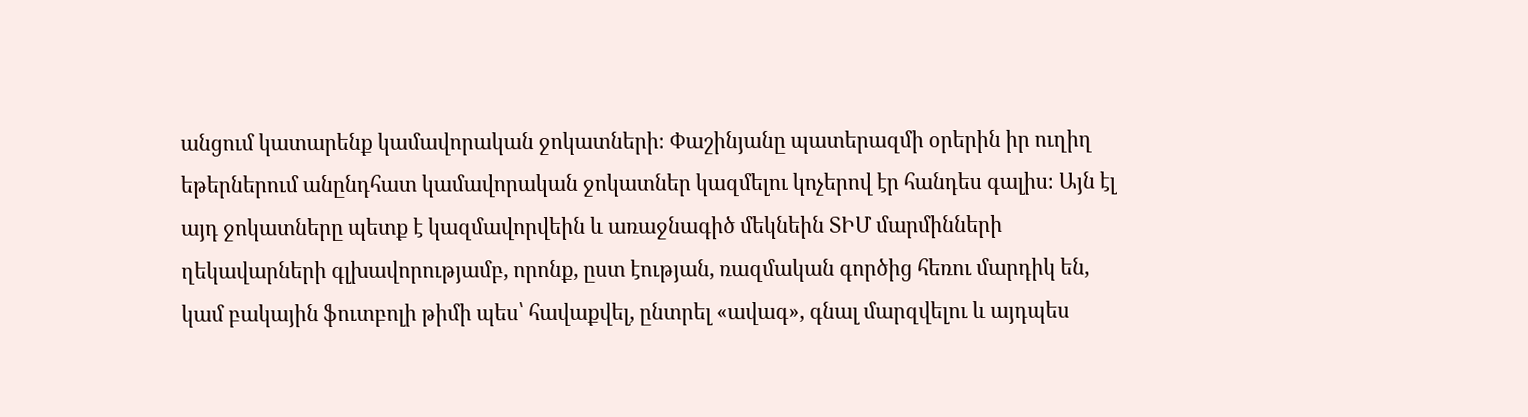անցում կատարենք կամավորական ջոկատների։ Փաշինյանը պատերազմի օրերին իր ուղիղ եթերներում անընդհատ կամավորական ջոկատներ կազմելու կոչերով էր հանդես գալիս։ Այն էլ այդ ջոկատները պետք է կազմավորվեին և առաջնագիծ մեկնեին ՏԻՄ մարմինների ղեկավարների գլխավորությամբ, որոնք, ըստ էության, ռազմական գործից հեռու մարդիկ են, կամ բակային ֆուտբոլի թիմի պես՝ հավաքվել, ընտրել «ավագ», գնալ մարզվելու և այդպես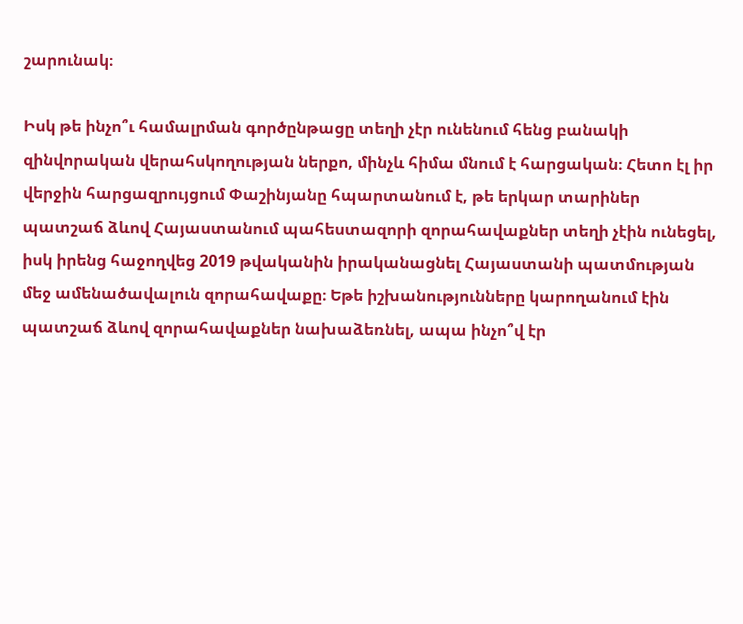շարունակ։

Իսկ թե ինչո՞ւ համալրման գործընթացը տեղի չէր ունենում հենց բանակի զինվորական վերահսկողության ներքո, մինչև հիմա մնում է հարցական։ Հետո էլ իր վերջին հարցազրույցում Փաշինյանը հպարտանում է, թե երկար տարիներ պատշաճ ձևով Հայաստանում պահեստազորի զորահավաքներ տեղի չէին ունեցել, իսկ իրենց հաջողվեց 2019 թվականին իրականացնել Հայաստանի պատմության մեջ ամենածավալուն զորահավաքը։ Եթե իշխանությունները կարողանում էին պատշաճ ձևով զորահավաքներ նախաձեռնել, ապա ինչո՞վ էր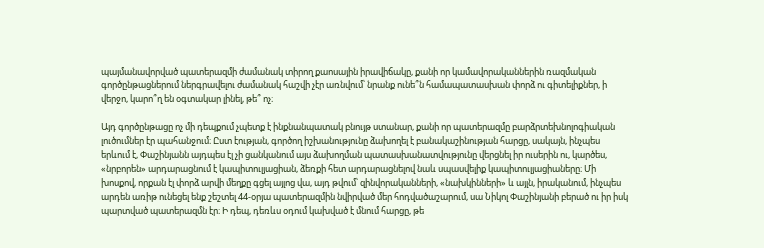պայմանավորված պատերազմի ժամանակ տիրող քաոսային իրավիճակը, քանի որ կամավորականներին ռազմական գործընթացներում ներգրավելու ժամանակ հաշվի չէր առնվում՝ նրանք ունե՞ն համապատասխան փորձ ու գիտելիքներ, ի վերջո, կարո՞ղ են օգտակար լինել, թե՞ ոչ։

Այդ գործընթացը ոչ մի դեպքում չպետք է ինքնանպատակ բնույթ ստանար, քանի որ պատերազմը բարձրտեխնոլոգիական լուծումներ էր պահանջում։ Ըստ էության, գործող իշխանությունը ձախողել է բանակաշինության հարցը, սակայն, ինչպես երևում է, Փաշինյանն այդպես էլ չի ցանկանում այս ձախողման պատասխանատվությունը վերցնել իր ուսերին ու, կարծես, «նրբորեն» արդարացնում է կապիտուլյացիան, ձեռքի հետ արդարացնելով նաև սպասվելիք կապիտուլյացիաները։ Մի խոսքով, որքան էլ փորձ արվի մեղքը գցել այլոց վա, այդ թվում՝ զինվորականների, «նախկինների» և այլն, իրականում, ինչպես արդեն առիթ ունեցել ենք շեշտել 44-օրյա պատերազմին նվիրված մեր հոդվածաշարում, սա Նիկոլ Փաշինյանի բերած ու իր իսկ պարտված պատերազմն էր։ Ի դեպ, դեռևս օդում կախված է մնում հարցը, թե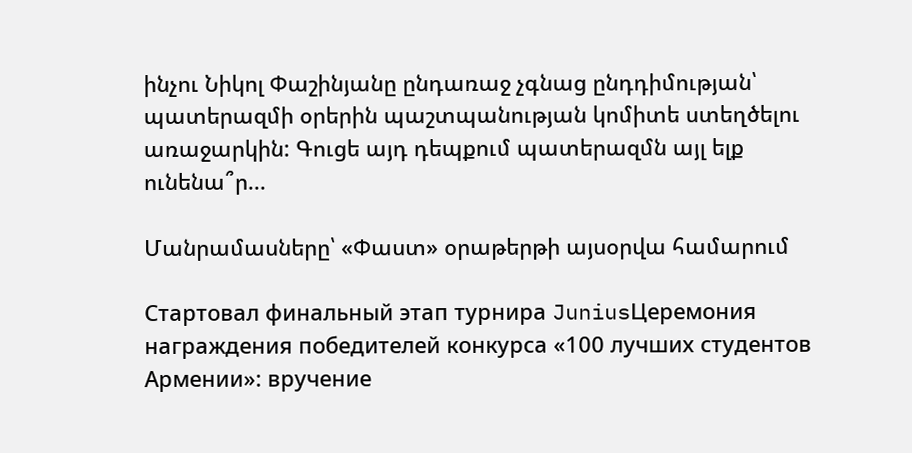ինչու Նիկոլ Փաշինյանը ընդառաջ չգնաց ընդդիմության՝ պատերազմի օրերին պաշտպանության կոմիտե ստեղծելու առաջարկին: Գուցե այդ դեպքում պատերազմն այլ ելք ունենա՞ր...

Մանրամասները՝ «Փաստ» օրաթերթի այսօրվա համարում

Стартовал финальный этап турнира JuniusЦеремония награждения победителей конкурса «100 лучших студентов Армении»: вручение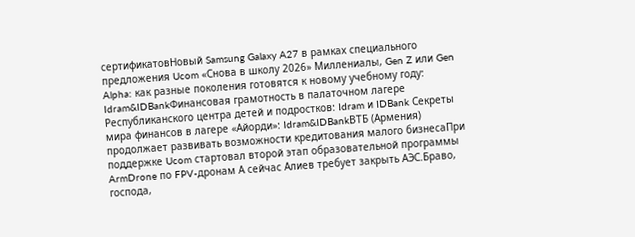сертификатовНовый Samsung Galaxy A27 в рамках специального предложения Ucom «Снова в школу 2026» Миллениалы, Gen Z или Gen Alpha: как разные поколения готовятся к новому учебному году: Idram&IDBankФинансовая грамотность в палаточном лагере Республиканского центра детей и подростков: Idram и IDBank Секреты мира финансов в лагере «Айорди»: Idram&IDBankВТБ (Армения) продолжает развивать возможности кредитования малого бизнесаПри поддержке Ucom стартовал второй этап образовательной программы ArmDrone по FPV-дронам А сейчас Алиев требует закрыть АЭС.Браво, господа,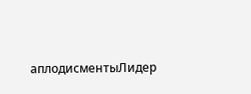аплодисментыЛидер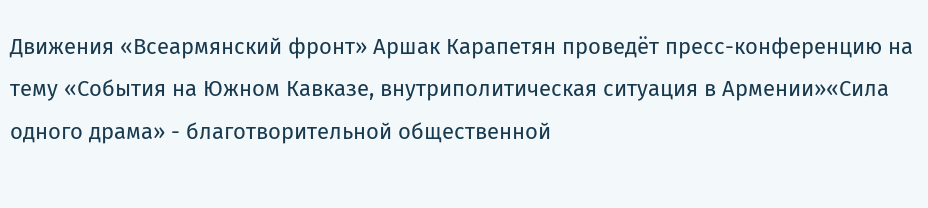Движения «Всеармянский фронт» Аршак Карапетян проведёт пресс-конференцию на тему «События на Южном Кавказе, внутриполитическая ситуация в Армении»«Сила одного драма» - благотворительной общественной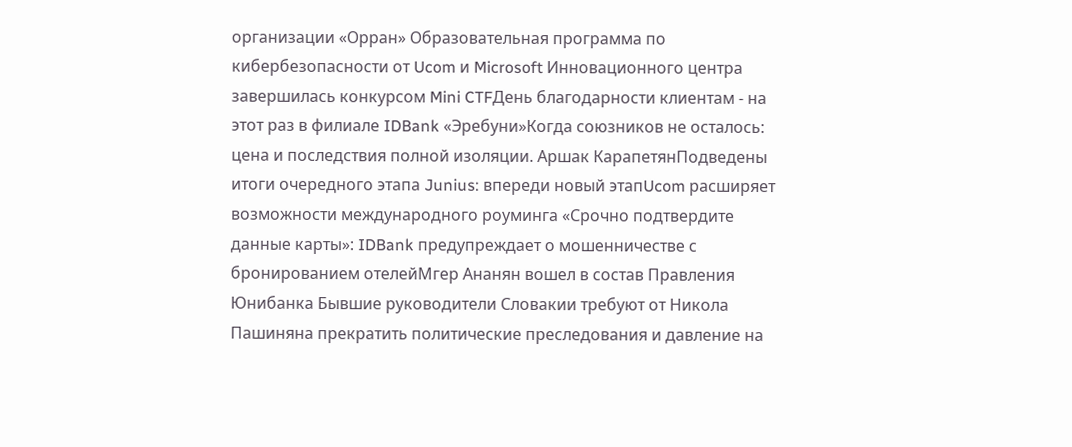организации «Орран» Образовательная программа по кибербезопасности от Ucom и Microsoft Инновационного центра завершилась конкурсом Mini CTFДень благодарности клиентам - на этот раз в филиале IDBank «Эребуни»Когда союзников не осталось: цена и последствия полной изоляции. Аршак КарапетянПодведены итоги очередного этапа Junius: впереди новый этапUcom расширяет возможности международного роуминга «Срочно подтвердите данные карты»: IDBank предупреждает о мошенничестве с бронированием отелейМгер Ананян вошел в состав Правления Юнибанка Бывшие руководители Словакии требуют от Никола Пашиняна прекратить политические преследования и давление на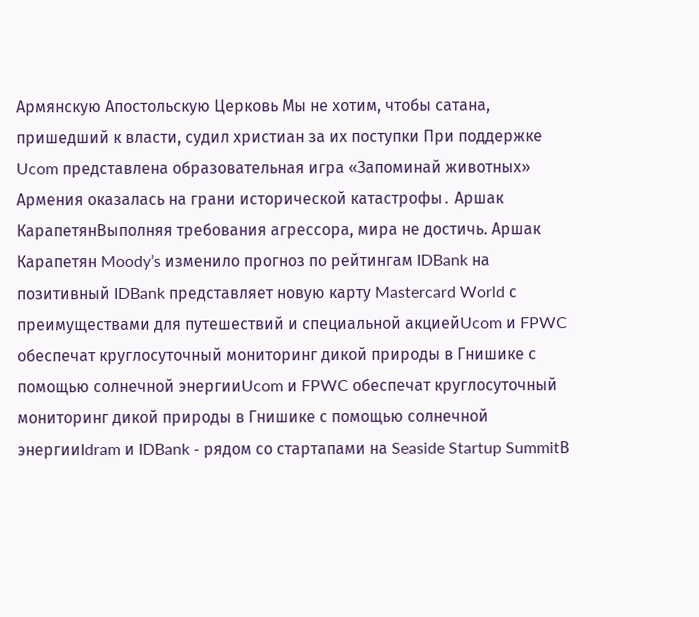Армянскую Апостольскую Церковь Мы не хотим, чтобы сатана, пришедший к власти, судил христиан за их поступки При поддержке Ucom представлена образовательная игра «Запоминай животных» Армения оказалась на грани исторической катастрофы․ Аршак КарапетянВыполняя требования агрессора, мира не достичь. Аршак Карапетян Moody’s изменило прогноз по рейтингам IDBank на позитивный IDBank представляет новую карту Mastercard World с преимуществами для путешествий и специальной акциейUcom и FPWC обеспечат круглосуточный мониторинг дикой природы в Гнишике с помощью солнечной энергииUcom и FPWC обеспечат круглосуточный мониторинг дикой природы в Гнишике с помощью солнечной энергииIdram и IDBank - рядом со стартапами на Seaside Startup SummitВ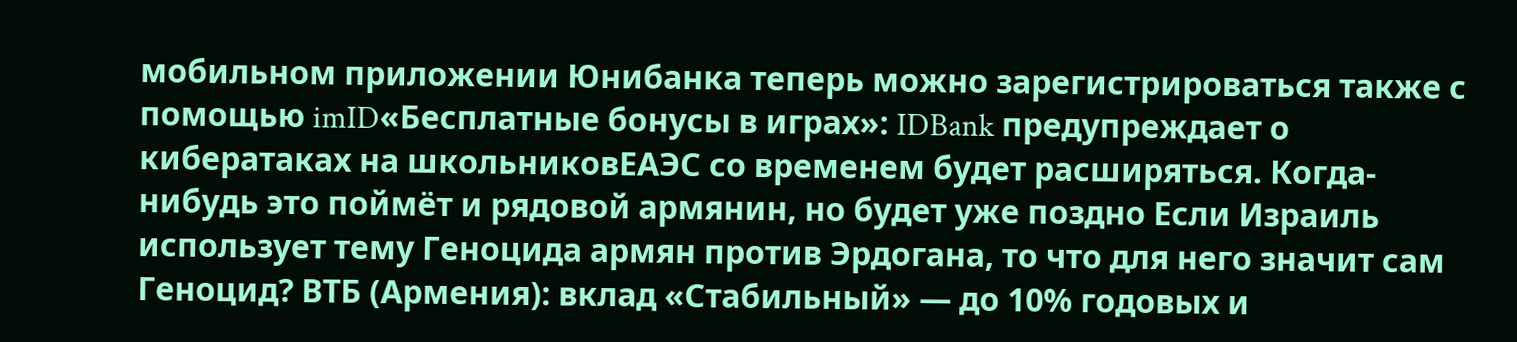мобильном приложении Юнибанка теперь можно зарегистрироваться также с помощью imID«Бесплатные бонусы в играх»: IDBank предупреждает о кибератаках на школьниковЕАЭС со временем будет расширяться. Когда-нибудь это поймёт и рядовой армянин, но будет уже поздно Если Израиль использует тему Геноцида армян против Эрдогана, то что для него значит сам Геноцид? ВТБ (Армения): вклад «Стабильный» — до 10% годовых и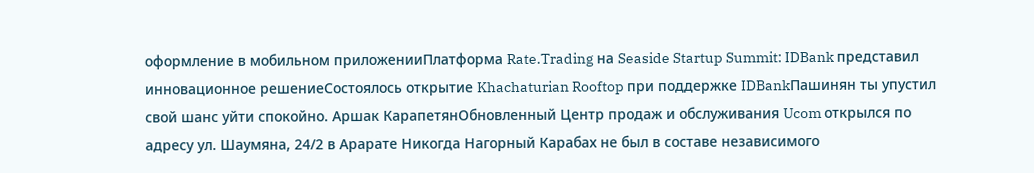оформление в мобильном приложенииПлатформа Rate.Trading на Seaside Startup Summit: IDBank представил инновационное решениеСостоялось открытие Khachaturian Rooftop при поддержке IDBankПашинян ты упустил свой шанс уйти спокойно. Аршак КарапетянОбновленный Центр продаж и обслуживания Ucom открылся по адресу ул. Шаумяна, 24/2 в Арарате Никогда Нагорный Карабах не был в составе независимого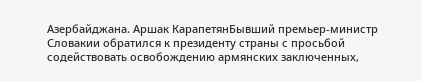Азербайджана. Аршак КарапетянБывший премьер-министр Словакии обратился к президенту страны с просьбой содействовать освобождению армянских заключенных,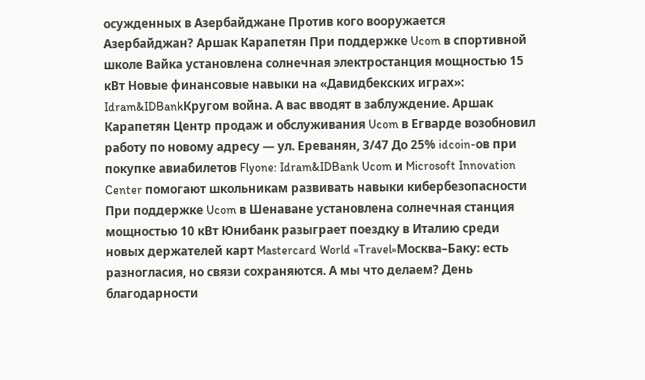осужденных в Азербайджане Против кого вооружается Азербайджан? Аршак Карапетян При поддержке Ucom в спортивной школе Вайка установлена солнечная электростанция мощностью 15 кВт Новые финансовые навыки на «Давидбекских играх»: Idram&IDBankКругом война. А вас вводят в заблуждение. Аршак Карапетян Центр продаж и обслуживания Ucom в Егварде возобновил работу по новому адресу — ул. Ереванян, 3/47 До 25% idcoin-ов при покупке авиабилетов Flyone: Idram&IDBank Ucom и Microsoft Innovation Center помогают школьникам развивать навыки кибербезопасности При поддержке Ucom в Шенаване установлена солнечная станция мощностью 10 кВт Юнибанк разыграет поездку в Италию среди новых держателей карт Mastercard World «Travel»Москва–Баку: есть разногласия, но связи сохраняются. А мы что делаем? День благодарности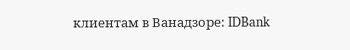клиентам в Ванадзоре: IDBank